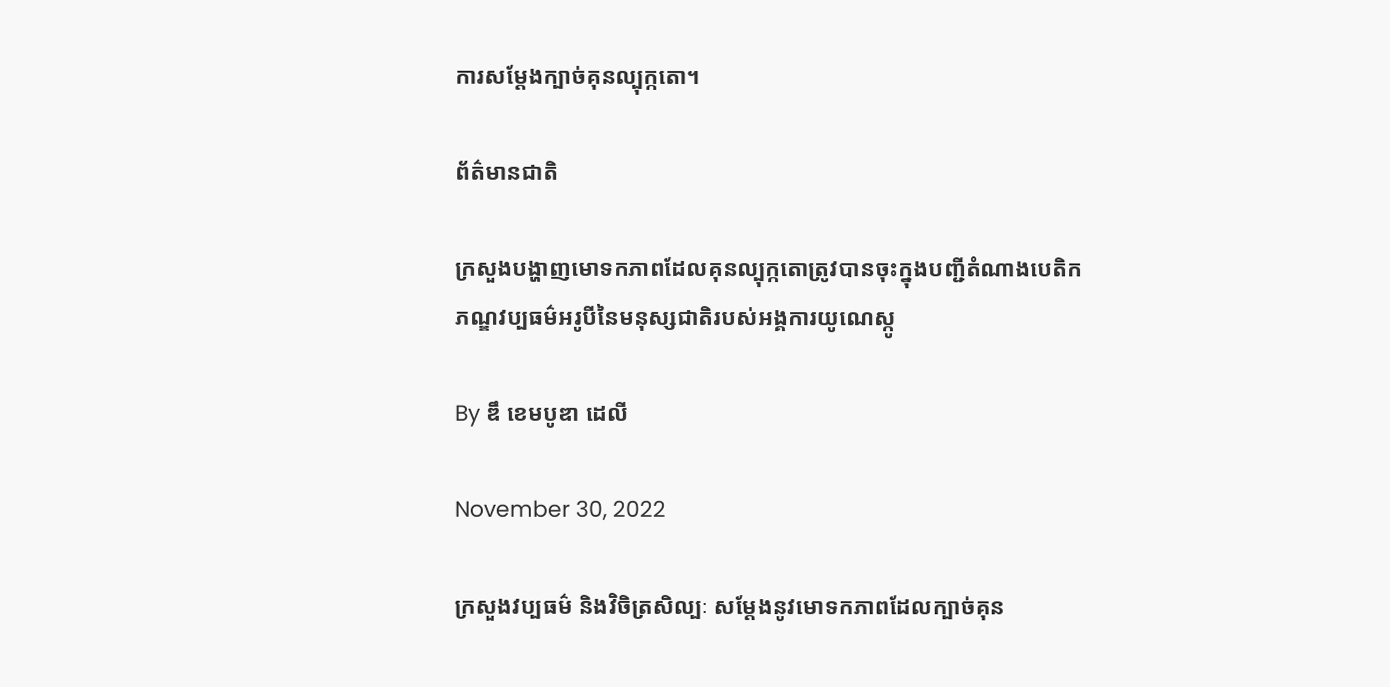ការសម្ដែងក្បាច់គុនល្បុក្កតោ។

ព័ត៌មានជាតិ

ក្រសួងបង្ហាញមោទកភាពដែលគុនល្បុក្កតោត្រូវបានចុះក្នុងបញ្ជីតំណាងបេតិកភណ្ឌវប្បធម៌អរូបីនៃមនុស្សជាតិរបស់អង្គការយូណេស្កូ

By ឌឹ ខេមបូឌា ដេលី

November 30, 2022

ក្រសួងវប្បធម៌ និងវិចិត្រសិល្បៈ សម្ដែងនូវមោទកភាពដែលក្បាច់គុន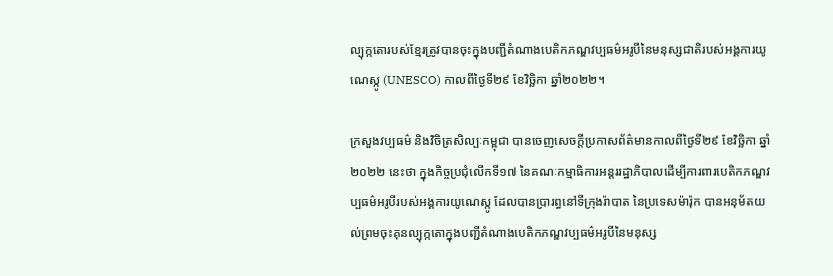ល្បុក្កតោរបស់ខ្មែរត្រូវបានចុះក្នុងបញ្ជីតំណាងបេតិកភណ្ឌវប្បធម៌អរូបីនៃមនុស្សជាតិរបស់អង្គការយូណេស្កូ (UNESCO) កាលពីថ្ងៃទី២៩ ខែវិច្ឆិកា ឆ្នាំ២០២២។

ក្រសួងវប្បធម៌ និងវិចិត្រសិល្បៈកម្ពុជា បានចេញសេចក្តីប្រកាសព័ត៌មានកាលពីថ្ងៃទី២៩ ខែវិច្ឆិកា ឆ្នាំ២០២២ នេះថា ក្នុងកិច្ចប្រជុំលើកទី១៧ នៃគណៈកម្មាធិការអន្តររដ្ឋាភិបាលដើម្បីការពារបេតិកភណ្ឌវប្បធម៌អរូបីរបស់អង្គការយូណេស្កូ ដែលបានប្រារព្ធនៅទីក្រុងរ៉ាបាត នៃប្រទេសម៉ារ៉ុក បានអនុម័តយល់ព្រមចុះគុនល្បុក្កតោក្នុងបញ្ជីតំណាងបេតិកភណ្ឌវប្បធម៌អរូបីនៃមនុស្ស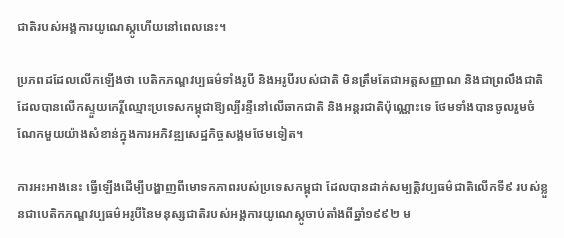ជាតិរបស់អង្គការយូណេស្កូហើយនៅពេលនេះ។

ប្រភពដដែលលើកឡើងថា បេតិកភណ្ឌវប្បធម៌ទាំងរូបី និងអរូបីរបស់ជាតិ មិនត្រឹមតែជាអត្តសញ្ញាណ និងជាព្រលឹងជាតិដែលបានលើកស្ទួយកេរ្តិ៍ឈ្មោះប្រទេសកម្ពុជាឱ្យល្បីរន្ទឺនៅលើឆាកជាតិ និងអន្តរជាតិប៉ុណ្ណោះទេ ថែមទាំងបានចូលរួមចំណែកមួយយ៉ាងសំខាន់ក្នុងការអភិវឌ្ឍសេដ្ឋកិច្ចសង្គមថែមទៀត។

ការអះអាងនេះ ធ្វើឡើងដើម្បីបង្ហាញពីមោទកភាពរបស់ប្រទេសកម្ពុជា ដែលបានដាក់សម្បត្តិវប្បធម៌ជាតិលើកទី៩ របស់ខ្លួនជាបេតិកភណ្ឌវប្បធម៌អរូបីនៃមនុស្សជាតិរបស់អង្គការយូណេស្កូចាប់តាំងពីឆ្នាំ១៩៩២ ម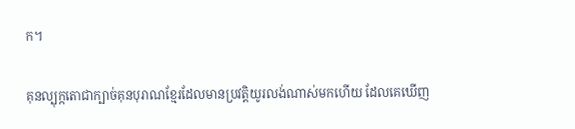ក។

គុនល្បុក្កតោជាក្បាច់គុនបុរាណខ្មែរដែលមានប្រវត្តិយូរលង់ណាស់មកហើយ ដែលគេឃើញ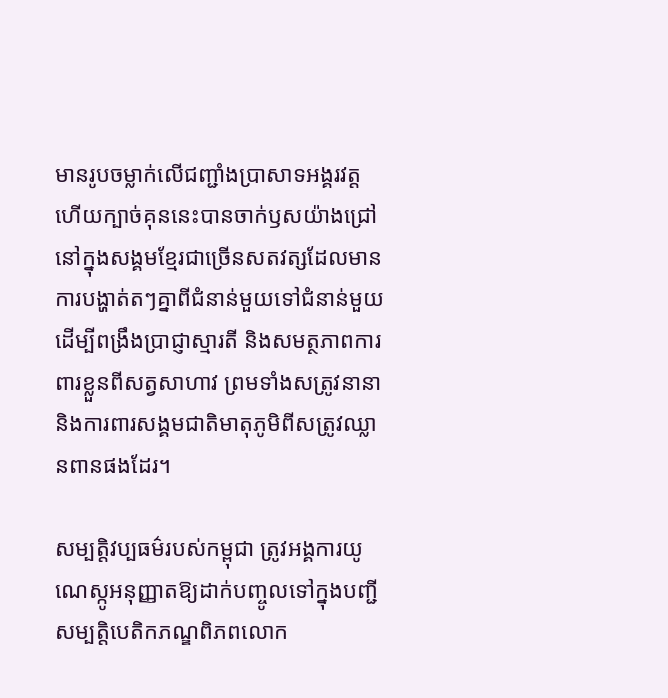មានរូបចម្លាក់លើជញ្ជាំងប្រាសាទអង្គរវត្ត ហើយក្បាច់គុននេះបានចាក់ឫសយ៉ាងជ្រៅនៅក្នុងសង្គមខ្មែរជាច្រើនសតវត្សដែលមានការបង្ហាត់តៗគ្នាពីជំនាន់មួយទៅជំនាន់មួយ ដើម្បីពង្រឹងប្រាជ្ញាស្មារតី និងសមត្ថភាពការពារខ្លួនពីសត្វសាហាវ ព្រមទាំងសត្រូវនានា និងការពារសង្គមជាតិមាតុភូមិពីសត្រូវឈ្លានពានផងដែរ។

សម្បត្តិវប្បធម៌របស់កម្ពុជា ត្រូវអង្គការយូណេស្កូអនុញ្ញាតឱ្យដាក់បញ្ចូលទៅក្នុងបញ្ជីសម្បត្តិបេតិកភណ្ឌពិភពលោក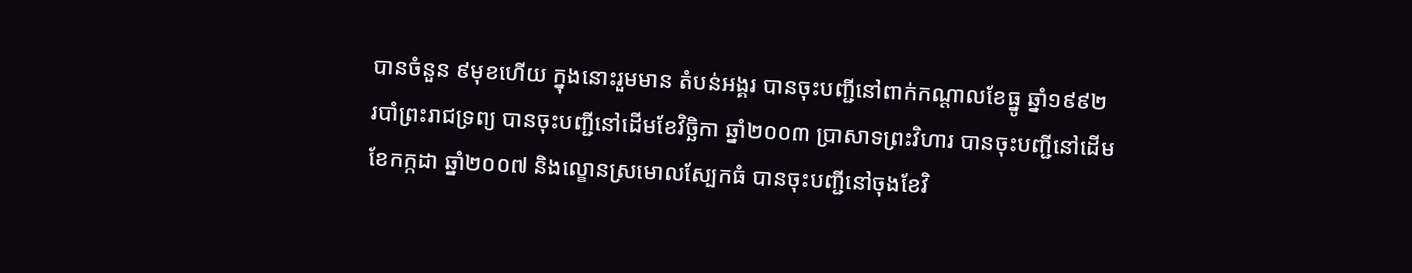បានចំនួន ៩មុខហើយ ក្នុងនោះរួមមាន តំបន់អង្គរ បានចុះបញ្ជីនៅពាក់កណ្តាលខែធ្នូ ឆ្នាំ១៩៩២ របាំព្រះរាជទ្រព្យ បានចុះបញ្ជីនៅដើមខែវិច្ឆិកា ឆ្នាំ២០០៣ ប្រាសាទព្រះវិហារ បានចុះបញ្ជីនៅដើមខែកក្កដា ឆ្នាំ២០០៧ និងល្ខោនស្រមោលស្បែកធំ បានចុះបញ្ជីនៅចុងខែវិ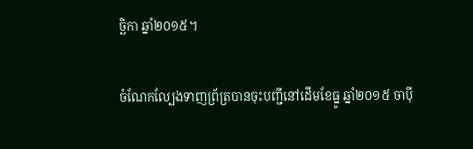ច្ឆិកា ឆ្នាំ២០១៥។

ចំណែកល្បែងទាញព្រ័ត្របានចុះបញ្ជីនៅដើមខែធ្នូ ឆ្នាំ២០១៥ ចាប៉ី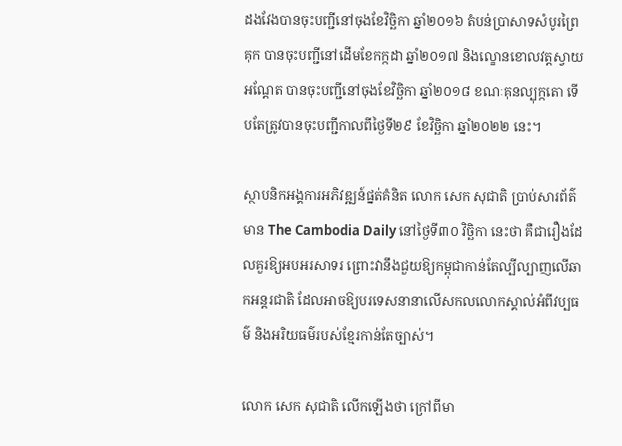ដងវែងបានចុះបញ្ជីនៅចុងខែវិច្ឆិកា ឆ្នាំ២០១៦ តំបន់ប្រាសាទសំបូរព្រៃគុក បានចុះបញ្ជីនៅដើមខែកក្កដា ឆ្នាំ២០១៧ និងល្ខោនខោលវត្តស្វាយអណ្ដែត បានចុះបញ្ជីនៅចុងខែវិច្ឆិកា ឆ្នាំ២០១៨ ខណៈគុនល្បុក្កតោ ទើបតែត្រូវបានចុះបញ្ជីកាលពីថ្ងៃទី២៩ ខែវិច្ឆិកា ឆ្នាំ២០២២ នេះ។

ស្ថាបនិកអង្គការអភិវឌ្ឍន៍ផ្នត់គំនិត លោក សេក សុជាតិ ប្រាប់សារព័ត៌មាន The Cambodia Daily នៅថ្ងៃទី៣០ វិច្ឆិកា នេះថា គឺជារឿងដែលគួរឱ្យអបអរសាទរ ព្រោះវានឹងជួយឱ្យកម្ពុជាកាន់តែល្បីល្បាញលើឆាកអន្តរជាតិ ដែលអាចឱ្យបរទេសនានាលើសកលលោកស្គាល់អំពីវប្បធម៌ និងអរិយធម៌របស់ខ្មែរកាន់តែច្បាស់។

លោក សេក សុជាតិ លើកឡើងថា ក្រៅពីមា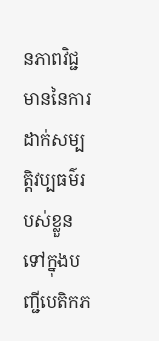នភាពវិជ្ជមាននៃការដាក់សម្បត្តិវប្បធម៌របស់ខ្លួនទៅក្នុងបញ្ជីបេតិកភ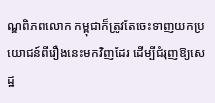ណ្ឌពិភពលោក កម្ពុជាក៏ត្រូវតែចេះទាញយកប្រយោជន៍ពីរឿងនេះមកវិញដែរ ដើម្បីជំរុញឱ្យសេដ្ឋ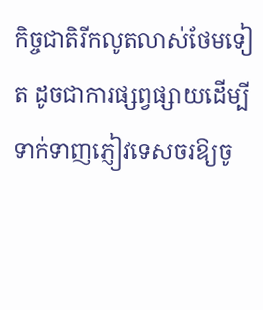កិច្ចជាតិរីកលូតលាស់ថែមទៀត ដូចជាការផ្សព្វផ្សាយដើម្បីទាក់ទាញភ្ញៀវទេសចរឱ្យចូ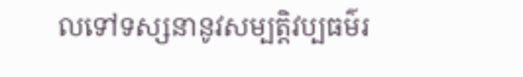លទៅទស្សនានូវសម្បត្តិវប្បធម៌រ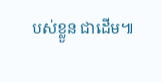បស់ខ្លួន ជាដើម៕